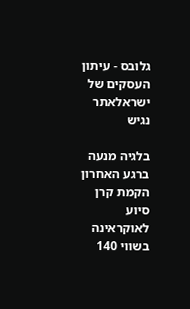גלובס - עיתון העסקים של ישראלאתר נגיש

בלגיה מנעה ברגע האחרון הקמת קרן סיוע לאוקראינה בשווי 140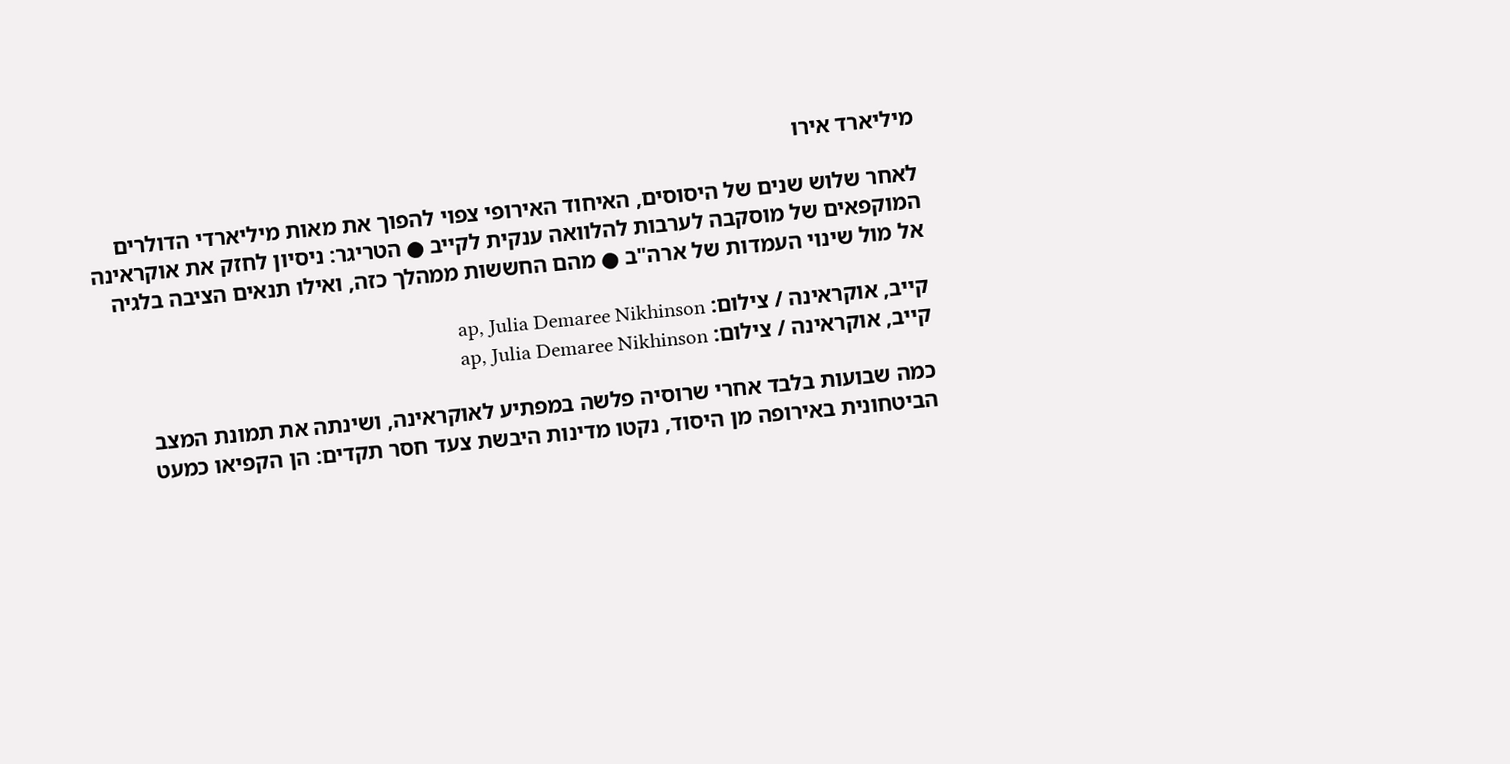מיליארד אירו

לאחר שלוש שנים של היסוסים, האיחוד האירופי צפוי להפוך את מאות מיליארדי הדולרים המוקפאים של מוסקבה לערבות להלוואה ענקית לקייב ● הטריגר: ניסיון לחזק את אוקראינה אל מול שינוי העמדות של ארה"ב ● מהם החששות ממהלך כזה, ואילו תנאים הציבה בלגיה

קייב, אוקראינה / צילום: ap, Julia Demaree Nikhinson
קייב, אוקראינה / צילום: ap, Julia Demaree Nikhinson

כמה שבועות בלבד אחרי שרוסיה פלשה במפתיע לאוקראינה, ושינתה את תמונת המצב הביטחונית באירופה מן היסוד, נקטו מדינות היבשת צעד חסר תקדים: הן הקפיאו כמעט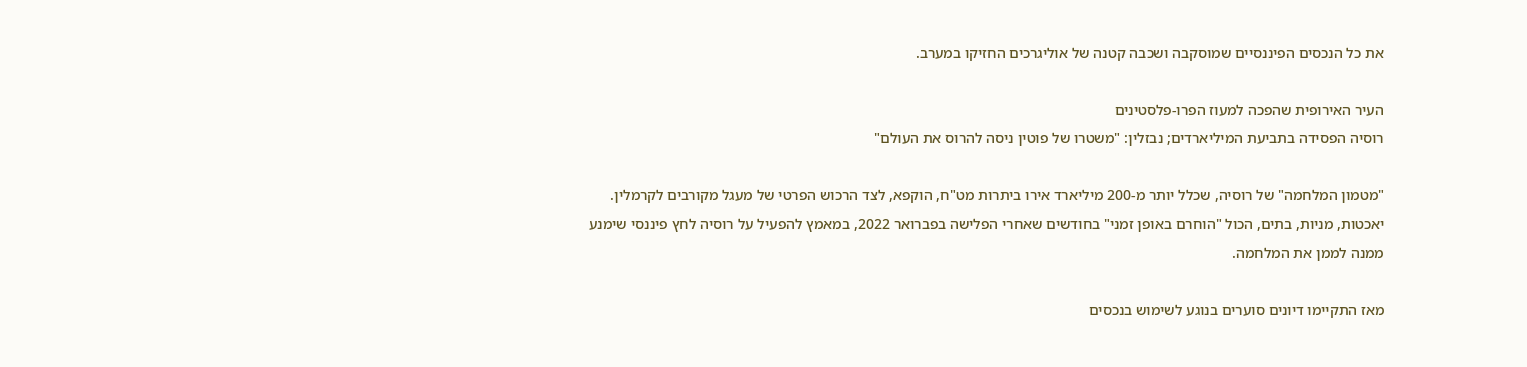את כל הנכסים הפיננסיים שמוסקבה ושכבה קטנה של אוליגרכים החזיקו במערב.

העיר האירופית שהפכה למעוז הפרו-פלסטינים
רוסיה הפסידה בתביעת המיליארדים; נבזלין: "משטרו של פוטין ניסה להרוס את העולם"

"מטמון המלחמה" של רוסיה, שכלל יותר מ-200 מיליארד אירו ביתרות מט"ח, הוקפא, לצד הרכוש הפרטי של מעגל מקורבים לקרמלין. יאכטות, מניות, בתים, הכול "הוחרם באופן זמני" בחודשים שאחרי הפלישה בפברואר 2022, במאמץ להפעיל על רוסיה לחץ פיננסי שימנע ממנה לממן את המלחמה.

מאז התקיימו דיונים סוערים בנוגע לשימוש בנכסים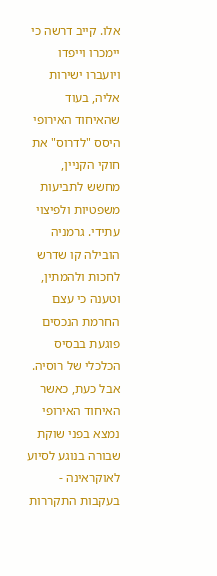אלו. קייב דרשה כי יימכרו וייפדו ויועברו ישירות אליה, בעוד שהאיחוד האירופי היסס "לדרוס" את חוקי הקניין, מחשש לתביעות משפטיות ולפיצוי עתידי. גרמניה הובילה קו שדרש לחכות ולהמתין, וטענה כי עצם החרמת הנכסים פוגעת בבסיס הכלכלי של רוסיה. אבל כעת, כאשר האיחוד האירופי נמצא בפני שוקת שבורה בנוגע לסיוע לאוקראינה - בעקבות התקררות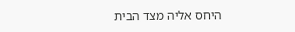היחס אליה מצד הבית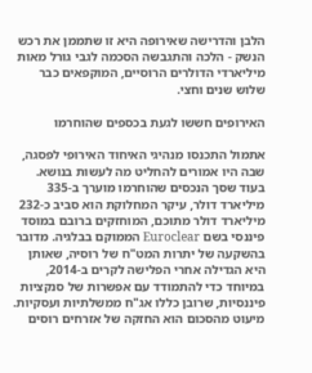הלבן והדרישה שאירופה היא זו שתממן את רכש הנשק - הלכה והתגבשה הסכמה לגבי גורל מאות מיליארדי הדולרים הרוסיים, המוקפאים כבר שלוש שנים וחצי.

האירופים חששו לגעת בכספים שהוחרמו

אתמול התכנסו מנהיגי האיחוד האירופי לפסגה, שבה היו אמורים להחליט מה לעשות בנושא. בעוד שסך הנכסים שהוחרמו מוערך ב-335 מיליארד דולר, עיקר המחלוקת הוא סביב כ-232 מיליארד דולר מתוכם, המוחזקים ברובם במוסד פיננסי בשם Euroclear הממוקם בבלגיה. מדובר בהשקעה של יתרות המט"ח של רוסיה, שאותן היא הגדילה אחרי הפלישה לקרים ב-2014, במיוחד כדי להתמודד עם אפשרות של סנקציות פיננסיות, שרובן כללו אג"ח ממשלתיות ועסקיות. מיעוט מהסכום הוא החזקה של אזרחים רוסים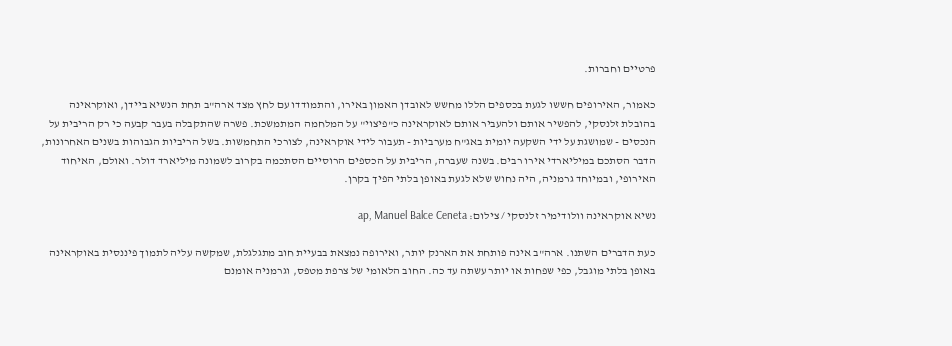פרטיים וחברות.

כאמור, האירופים חששו לגעת בכספים הללו מחשש לאובדן האמון באירו, והתמודדו עם לחץ מצד ארה"ב תחת הנשיא ביידן, ואוקראינה בהובלת זלנסקי, להפשיר אותם ולהעביר אותם לאוקראינה כ"פיצוי" על המלחמה המתמשכת. פשרה שהתקבלה בעבר קבעה כי רק הריבית על הנכסים - שמושגת על ידי השקעה יומית באג"ח מערביות - תעבור לידי אוקראינה, לצורכי התחמשות. בשל הריביות הגבוהות בשנים האחרונות, הדבר הסתכם במיליארדי אירו רבים. בשנה שעברה, הריבית על הכספים הרוסיים הסתכמה בקרוב לשמונה מיליארד דולר. ואולם, האיחוד האירופי, ובמיוחד גרמניה, היה נחוש שלא לגעת באופן בלתי הפיך בקרן.

נשיא אוקראינה וולודימיר זלנסקי / צילום: ap, Manuel Balce Ceneta

כעת הדברים השתנו. ארה"ב אינה פותחת את הארנק יותר, ואירופה נמצאת בבעיית חוב מתגלגלת, שמקשה עליה לתמוך פיננסית באוקראינה באופן בלתי מוגבל, כפי שפחות או יותר עשתה עד כה. החוב הלאומי של צרפת מטפס, וגרמניה אומנם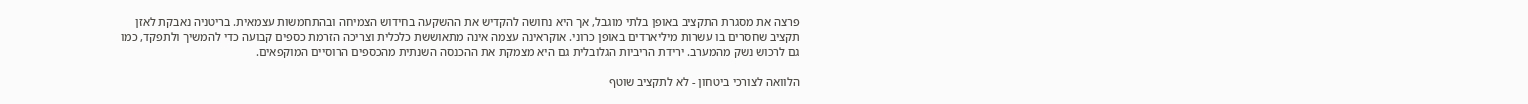פרצה את מסגרת התקציב באופן בלתי מוגבל, אך היא נחושה להקדיש את ההשקעה בחידוש הצמיחה ובהתחמשות עצמאית. בריטניה נאבקת לאזן תקציב שחסרים בו עשרות מיליארדים באופן כרוני. אוקראינה עצמה אינה מתאוששת כלכלית וצריכה הזרמת כספים קבועה כדי להמשיך ולתפקד, כמו גם לרכוש נשק מהמערב. ירידת הריביות הגלובלית גם היא מצמקת את ההכנסה השנתית מהכספים הרוסיים המוקפאים.

הלוואה לצורכי ביטחון - לא לתקציב שוטף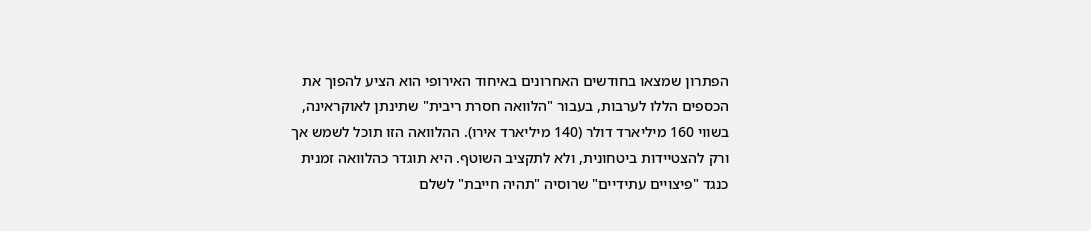הפתרון שמצאו בחודשים האחרונים באיחוד האירופי הוא הציע להפוך את הכספים הללו לערבות, בעבור "הלוואה חסרת ריבית" שתינתן לאוקראינה, בשווי 160 מיליארד דולר (140 מיליארד אירו). ההלוואה הזו תוכל לשמש אך ורק להצטיידות ביטחונית, ולא לתקציב השוטף. היא תוגדר כהלוואה זמנית כנגד "פיצויים עתידיים" שרוסיה "תהיה חייבת" לשלם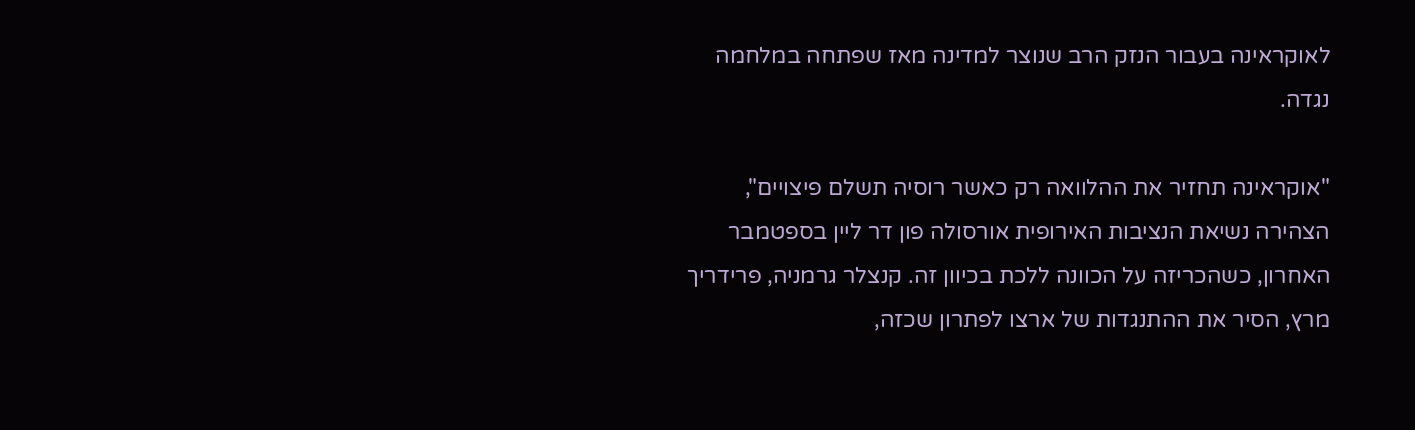לאוקראינה בעבור הנזק הרב שנוצר למדינה מאז שפתחה במלחמה נגדה.

"אוקראינה תחזיר את ההלוואה רק כאשר רוסיה תשלם פיצויים", הצהירה נשיאת הנציבות האירופית אורסולה פון דר ליין בספטמבר האחרון, כשהכריזה על הכוונה ללכת בכיוון זה. קנצלר גרמניה, פרידריך מרץ, הסיר את ההתנגדות של ארצו לפתרון שכזה,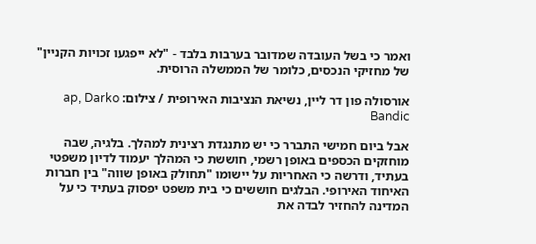ואמר כי בשל העובדה שמדובר בערבות בלבד - "לא ייפגעו זכויות הקניין" של מחזיקי הנכסים, כלומר של הממשלה הרוסית.

אורסולה פון דר ליין, נשיאת הנציבות האירופית / צילום: ap, Darko Bandic

אבל ביום חמישי התברר כי יש מתנגדת רצינית למהלך. בלגיה, שבה מוחזקים הכספים באופן רשמי, חוששת כי המהלך יעמוד לדיון משפטי בעתיד, ודרשה כי האחריות על יישומו "תחולק באופן שווה" בין חברות האיחוד האירופי. הבלגים חוששים כי בית משפט יפסוק בעתיד כי על המדינה להחזיר לבדה את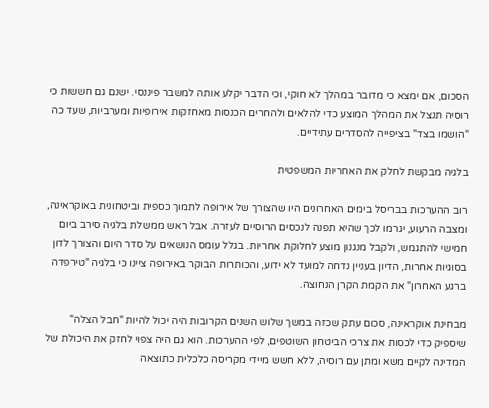הסכום, אם ימצא כי מדובר במהלך לא חוקי, וכי הדבר יקלע אותה למשבר פיננסי. ישנם גם חששות כי רוסיה תנצל את המהלך המוצע כדי להלאים ולהחרים הכנסות מאחזקות אירופיות ומערביות, שעד כה "הושמו בצד" בציפייה להסדרים עתידיים.

בלגיה מבקשת לחלק את האחריות המשפטית

רוב ההערכות בבריסל בימים האחרונים היו שהצורך של אירופה לתמוך כספית וביטחונית באוקראינה, ומצבה הרעוע, יגרמו לכך שהיא תפנה לנכסים הרוסיים לעזרה. אבל ראש ממשלת בלגיה סירב ביום חמישי להתגמש, ולקבל מנגנון מוצע לחלוקת אחריות. בגלל עומס הנושאים על סדר היום והצורך לדון בסוגיות אחרות, הדיון בעניין נדחה למועד לא ידוע, והכותרות הבוקר באירופה ציינו כי בלגיה "טירפדה ברגע האחרון" את הקמת הקרן הנחוצה.

מבחינת אוקראינה, סכום עתק שכזה במשך שלוש השנים הקרובות היה יכול להיות "חבל הצלה" שיספיק כדי לכסות את צרכי הביטחון השוטפים, לפי ההערכות. הוא גם היה צפוי לחזק את היכולת של המדינה לקיים משא ומתן עם רוסיה, ללא חשש מיידי מקריסה כלכלית כתוצאה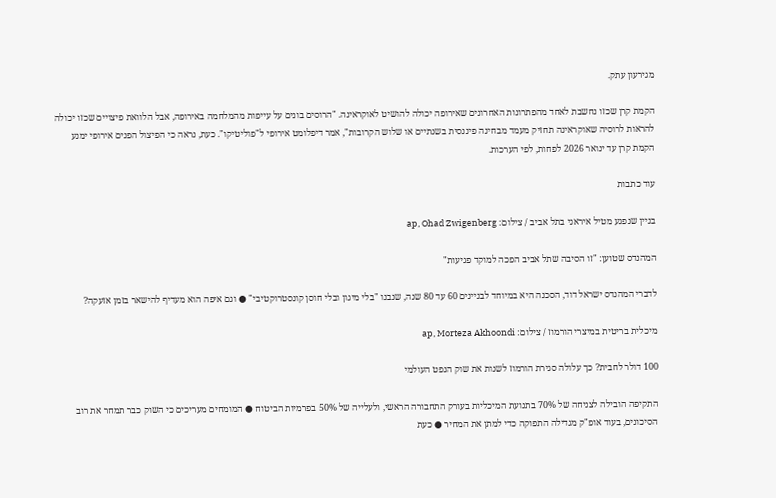מגירעון עתק.

הקמת קרן שכזו נחשבת לאחד מהפתרונות האחרונים שאירופה יכולה להושיט לאוקראינה. "הרוסים בונים על עייפות מהמלחמה באירופה, אבל הלוואת פיצויים שכזו יכולה להראות לרוסיה שאוקראינה תחזיק מעמד מבחינה פיננסית בשנתיים או שלוש הקרובות", אמר דיפלומט אירופי ל"פוליטיקו". כעת, נראה כי הפיצול הפנים אירופי ימנע הקמת קרן עד ינואר 2026 לפחות, לפי הערכות.

עוד כתבות

בניין שנפגע מטיל איראני בתל אביב / צילום: ap, Ohad Zwigenberg

המהנדס שטוען: "זו הסיבה שתל אביב הפכה למוקד פגיעות"

לדברי המהנדס ישראל דוד, הסכנה היא במיוחד לבניינים 60 עד 80 שנה, שנבנו "בלי מיגון ובלי חוסן קונסטרוקטיבי" ● וגם איפה הוא מעדיף להישאר בזמן אזעקה?

מיכלית בריטית במיצרי הורמוז / צילום: ap, Morteza Akhoondi

100 דולר לחבית? כך עלולה סגירת הורמוז לשנות את שוק הנפט העולמי

התקיפה הובילה לצניחה של 70% בתנועת המיכליות בעורק התחבורה הראשי, ולעלייה של 50% בפרמיות הביטוח ● המומחים מעריכים כי השוק כבר תמחר את רוב הסיכונים, בעוד אופ"ק מגדילה התפוקה כדי למתן את המחיר ● כעת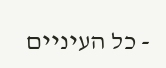- כל העיניים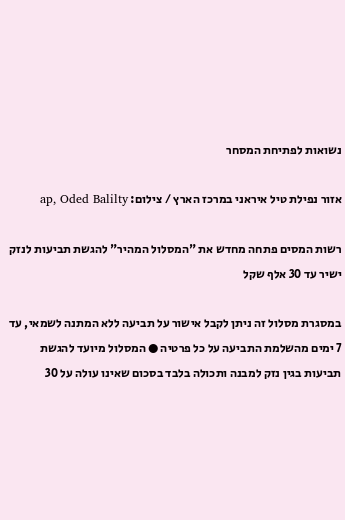נשואות לפתיחת המסחר

אזור נפילת טיל איראני במרכז הארץ / צילום: ap, Oded Balilty

רשות המסים פתחה מחדש את "המסלול המהיר" להגשת תביעות לנזק ישיר עד 30 אלף שקל

במסגרת מסלול זה ניתן לקבל אישור על תביעה ללא המתנה לשמאי, עד 7 ימים מהשלמת התביעה על כל פרטיה ● המסלול מיועד להגשת תביעות בגין נזק למבנה ותכולה בלבד בסכום שאינו עולה על 30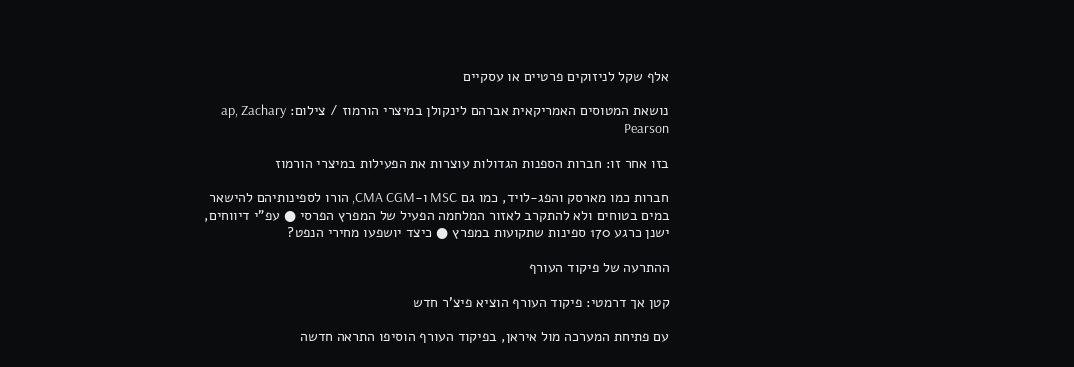אלף שקל לניזוקים פרטיים או עסקיים

נושאת המטוסים האמריקאית אברהם לינקולן במיצרי הורמוז / צילום: ap, Zachary Pearson

בזו אחר זו: חברות הספנות הגדולות עוצרות את הפעילות במיצרי הורמוז

חברות כמו מארסק והפג-לויד, כמו גם MSC ו-CMA CGM, הורו לספינותיהם להישאר במים בטוחים ולא להתקרב לאזור המלחמה הפעיל של המפרץ הפרסי ● עפ"י דיווחים, ישנן כרגע 170 ספינות שתקועות במפרץ ● כיצד יושפעו מחירי הנפט?

ההתרעה של פיקוד העורף

קטן אך דרמטי: פיקוד העורף הוציא פיצ'ר חדש

עם פתיחת המערכה מול איראן, בפיקוד העורף הוסיפו התראה חדשה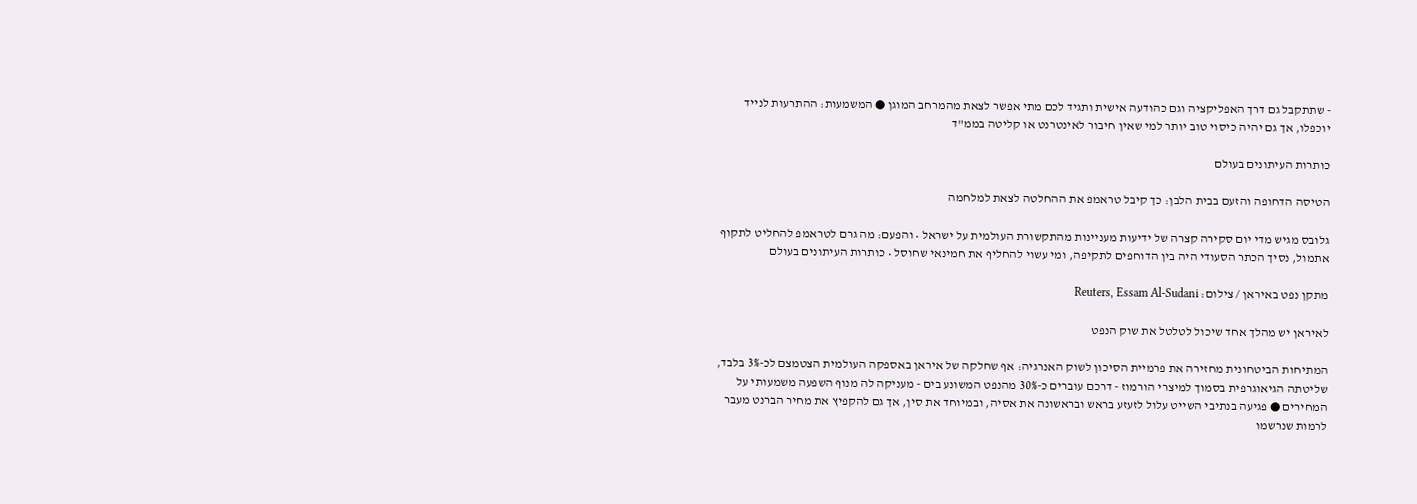- שתתקבל גם דרך האפליקציה וגם כהודעה אישית ותגיד לכם מתי אפשר לצאת מהמרחב המוגן ● המשמעות: ההתרעות לנייד יוכפלו, אך גם יהיה כיסוי טוב יותר למי שאין חיבור לאינטרנט או קליטה בממ"ד

כותרות העיתונים בעולם

הטיסה הדחופה והזעם בבית הלבן: כך קיבל טראמפ את ההחלטה לצאת למלחמה

גלובס מגיש מדי יום סקירה קצרה של ידיעות מעניינות מהתקשורת העולמית על ישראל • והפעם: מה גרם לטראמפ להחליט לתקוף אתמול, נסיך הכתר הסעודי היה בין הדוחפים לתקיפה, ומי עשוי להחליף את חמינאי שחוסל • כותרות העיתונים בעולם

מתקן נפט באיראן / צילום: Reuters, Essam Al-Sudani

לאיראן יש מהלך אחד שיכול לטלטל את שוק הנפט

המתיחות הביטחונית מחזירה את פרמיית הסיכון לשוק האנרגיה: אף שחלקה של איראן באספקה העולמית הצטמצם לכ-3% בלבד, שליטתה הגיאוגרפית בסמוך למיצרי הורמוז - דרכם עוברים כ-30% מהנפט המשונע בים - מעניקה לה מנוף השפעה משמעותי על המחירים ● פגיעה בנתיבי השייט עלול לזעזע בראש ובראשונה את אסיה, ובמיוחד את סין, אך גם להקפיץ את מחיר הברנט מעבר לרמות שנרשמו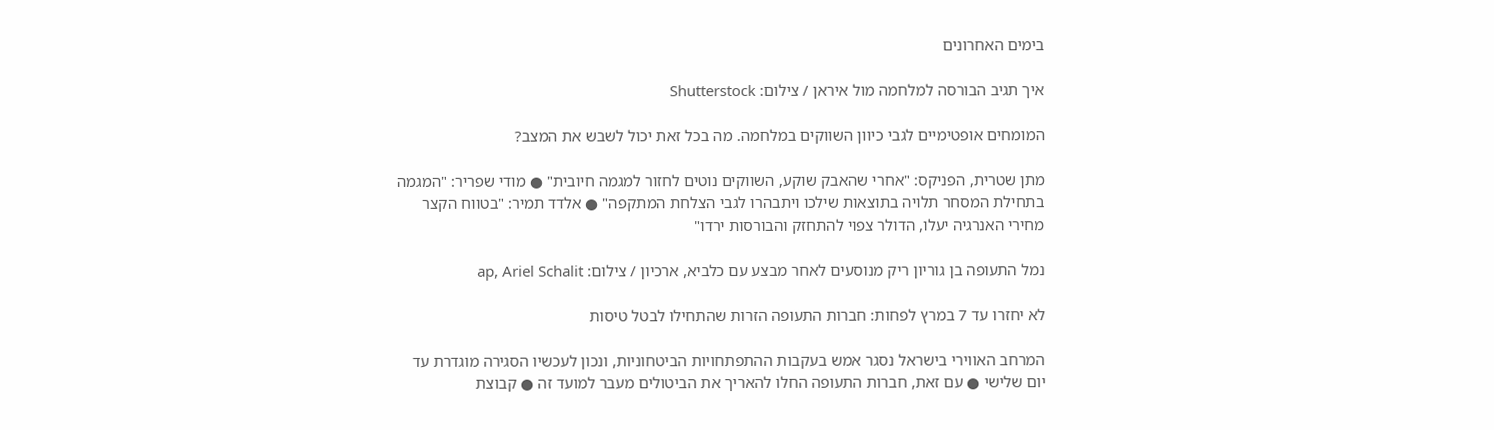בימים האחרונים

איך תגיב הבורסה למלחמה מול איראן / צילום: Shutterstock

המומחים אופטימיים לגבי כיוון השווקים במלחמה. מה בכל זאת יכול לשבש את המצב?

מתן שטרית, הפניקס: "אחרי שהאבק שוקע, השווקים נוטים לחזור למגמה חיובית" ● מודי שפריר: "המגמה בתחילת המסחר תלויה בתוצאות שילכו ויתבהרו לגבי הצלחת המתקפה" ● אלדד תמיר: "בטווח הקצר מחירי האנרגיה יעלו, הדולר צפוי להתחזק והבורסות ירדו"

נמל התעופה בן גוריון ריק מנוסעים לאחר מבצע עם כלביא, ארכיון / צילום: ap, Ariel Schalit

לא יחזרו עד 7 במרץ לפחות: חברות התעופה הזרות שהתחילו לבטל טיסות

המרחב האווירי בישראל נסגר אמש בעקבות ההתפתחויות הביטחוניות, ונכון לעכשיו הסגירה מוגדרת עד יום שלישי ● עם זאת, חברות התעופה החלו להאריך את הביטולים מעבר למועד זה ● קבוצת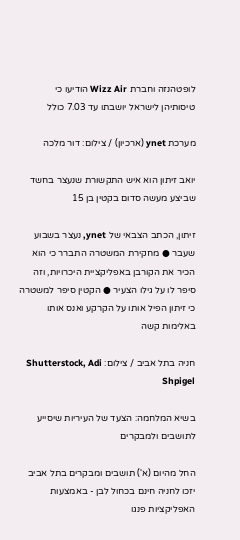לופטהנזה וחברת Wizz Air הודיעו כי טיסותיהן לישראל יושבתו עד 7.03 כולל

מערכת ynet (ארכיון) / צילום: דור מלכה

יואב זיתון הוא איש התקשורת שנעצר בחשד שביצע מעשה סדום בקטין בן 15

זיתון, הכתב הצבאי של ynet, נעצר בשבוע שעבר ● מחקירת המשטרה התברר כי הוא הכיר את הקורבן באפליקציית היכרויות, וזה סיפר לו על גילו הצעיר ● הקטין סיפר למשטרה כי זיתון הפיל אותו על הקרקע ואנס אותו באלימות קשה

חניה בתל אביב / צילום: Shutterstock, Adi Shpigel

בשיא המלחמה: הצעד של העיריות שיסייע לתושבים ולמבקרים

החל מהיום (א') תושבים ומבקרים בתל אביב יזכו לחניה חינם בכחול לבן - באמצעות האפליקציות פנגו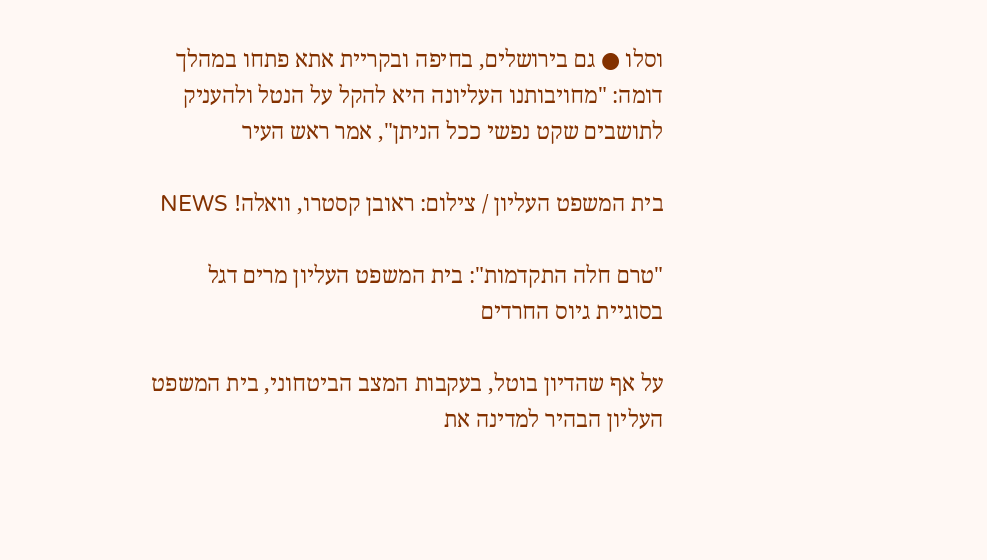וסלו ● גם בירושלים, בחיפה ובקריית אתא פתחו במהלך דומה: "מחויבותנו העליונה היא להקל על הנטל ולהעניק לתושבים שקט נפשי ככל הניתן", אמר ראש העיר

בית המשפט העליון / צילום: ראובן קסטרו, וואלה! NEWS

"טרם חלה התקדמות": בית המשפט העליון מרים דגל בסוגיית גיוס החרדים

על אף שהדיון בוטל, בעקבות המצב הביטחוני, בית המשפט העליון הבהיר למדינה את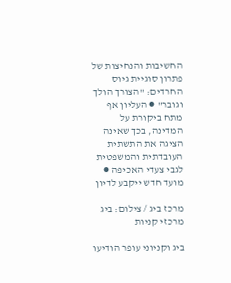החשיבות והנחיצות של פתרון סוגיית גיוס החרדים: "הצורך הולך וגובר" ● העליון אף מתח ביקורת על המדינה, בכך שאינה הציגה את התשתית העובדתית והמשפטית לגבי צעדי האכיפה ● מועד חדש ייקבע לדיון

מרכז ביג / צילום: ביג מרכזי קניות

ביג וקניוני עופר הודיעו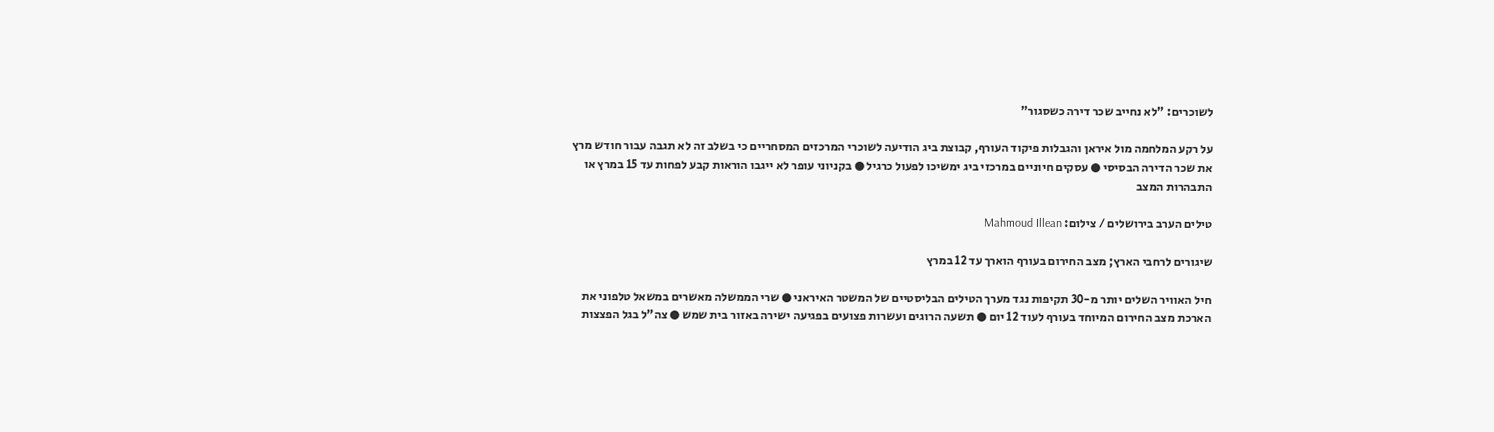לשוכרים: "לא נחייב שכר דירה כשסגור"

על רקע המלחמה מול איראן והגבלות פיקוד העורף, קבוצת ביג הודיעה לשוכרי המרכזים המסחריים כי בשלב זה לא תגבה עבור חודש מרץ את שכר הדירה הבסיסי ● עסקים חיוניים במרכזי ביג ימשיכו לפעול כרגיל ● בקניוני עופר לא ייגבו הוראות קבע לפחות עד 15 במרץ או התבהרות המצב

טילים הערב בירושלים / צילום: Mahmoud Illean

שיגורים לרחבי הארץ; מצב החירום בעורף הוארך עד 12 במרץ

חיל האוויר השלים יותר מ-30 תקיפות נגד מערך הטילים הבליסטיים של המשטר האיראני ● שרי הממשלה מאשרים במשאל טלפוני את הארכת מצב החירום המיוחד בעורף לעוד 12 יום ● תשעה הרוגים ועשרות פצועים בפגיעה ישירה באזור בית שמש ● צה"ל בגל הפצצות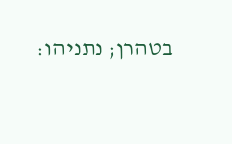בטהרן; נתניהו: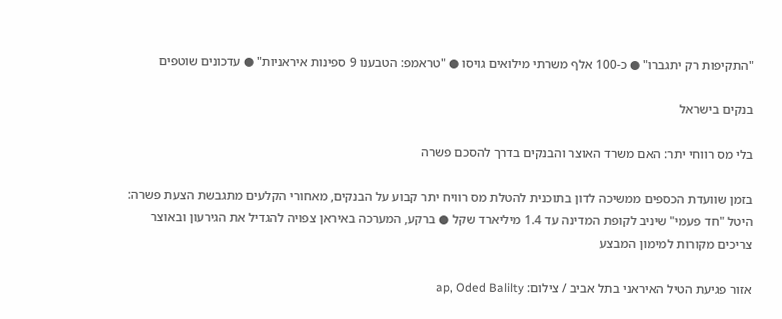"התקיפות רק יתגברו" ● כ-100 אלף משרתי מילואים גויסו ● "טראמפ: הטבענו 9 ספינות איראניות" ● עדכונים שוטפים

בנקים בישראל

בלי מס רווחי יתר: האם משרד האוצר והבנקים בדרך להסכם פשרה

בזמן שוועדת הכספים ממשיכה לדון בתוכנית להטלת מס רוויח יתר קבוע על הבנקים, מאחורי הקלעים מתגבשת הצעת פשרה: היטל "חד פעמי" שיניב לקופת המדינה עד 1.4 מיליארד שקל ● ברקע, המערכה באיראן צפויה להגדיל את הגירעון ובאוצר צריכים מקורות למימון המבצע

אזור פגיעת הטיל האיראני בתל אביב / צילום: ap, Oded Balilty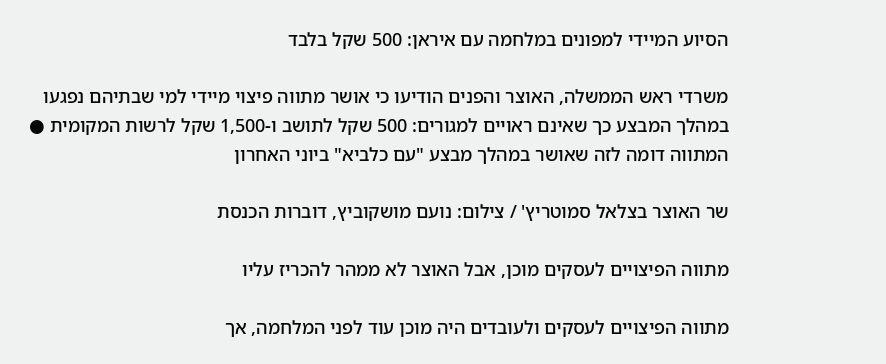הסיוע המיידי למפונים במלחמה עם איראן: 500 שקל בלבד

משרדי ראש הממשלה, האוצר והפנים הודיעו כי אושר מתווה פיצוי מיידי למי שבתיהם נפגעו במהלך המבצע כך שאינם ראויים למגורים: 500 שקל לתושב ו-1,500 שקל לרשות המקומית ● המתווה דומה לזה שאושר במהלך מבצע "עם כלביא" ביוני האחרון

שר האוצר בצלאל סמוטריץ' / צילום: נועם מושקוביץ, דוברות הכנסת

מתווה הפיצויים לעסקים מוכן, אבל האוצר לא ממהר להכריז עליו

מתווה הפיצויים לעסקים ולעובדים היה מוכן עוד לפני המלחמה, אך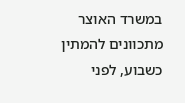במשרד האוצר מתכוונים להמתין כשבוע, לפני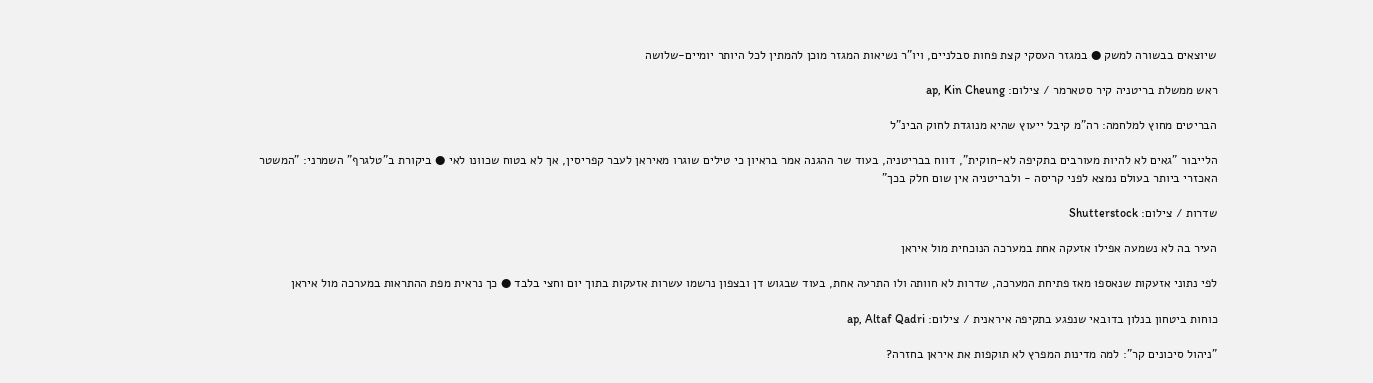שיוצאים בבשורה למשק ● במגזר העסקי קצת פחות סבלניים, ויו"ר נשיאות המגזר מוכן להמתין לכל היותר יומיים-שלושה

ראש ממשלת בריטניה קיר סטארמר / צילום: ap, Kin Cheung

הבריטים מחוץ למלחמה: רה"מ קיבל ייעוץ שהיא מנוגדת לחוק הבינ"ל

הלייבור "גאים לא להיות מעורבים בתקיפה לא-חוקית", דווח בבריטניה, בעוד שר ההגנה אמר בראיון כי טילים שוגרו מאיראן לעבר קפריסין, אך לא בטוח שכוונו לאי ● ביקורת ב"טלגרף" השמרני: "המשטר האכזרי ביותר בעולם נמצא לפני קריסה - ולבריטניה אין שום חלק בכך"

שדרות / צילום: Shutterstock

העיר בה לא נשמעה אפילו אזעקה אחת במערכה הנוכחית מול איראן

לפי נתוני אזעקות שנאספו מאז פתיחת המערכה, שדרות לא חוותה ולו התרעה אחת, בעוד שבגוש דן ובצפון נרשמו עשרות אזעקות בתוך יום וחצי בלבד ● כך נראית מפת ההתראות במערכה מול איראן

כוחות ביטחון בנלון בדובאי שנפגע בתקיפה איראנית / צילום: ap, Altaf Qadri

"ניהול סיכונים קר": למה מדינות המפרץ לא תוקפות את איראן בחזרה?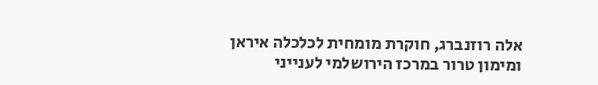אלה רוזנברג, חוקרת מומחית לכלכלה איראן ומימון טרור במרכז הירושלמי לענייני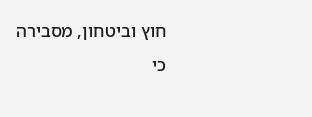חוץ וביטחון, מסבירה כי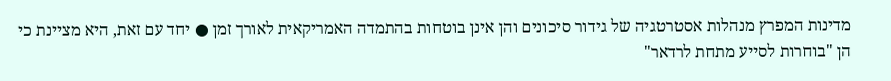מדינות המפרץ מנהלות אסטרטגיה של גידור סיכונים והן אינן בוטחות בהתמדה האמריקאית לאורך זמן ● יחד עם זאת, היא מציינת כי הן "בוחרות לסייע מתחת לרדאר"